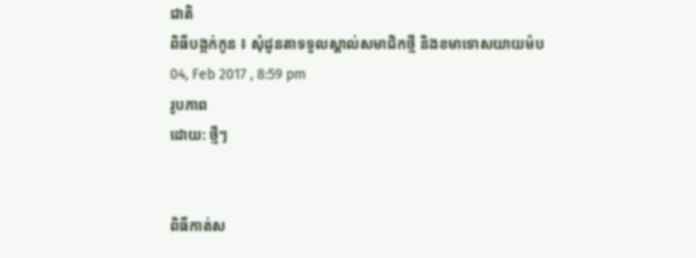ជាតិ
ពិធីបង្កក់កូន ៖ សុំដូនតាទទួលស្គាល់សមាជិកថ្មី និងខមាទោសយាយម៉ប
04, Feb 2017 , 8:59 pm
រូបភាព
ដោយ: ថ្មីៗ


ពិធីកាត់ស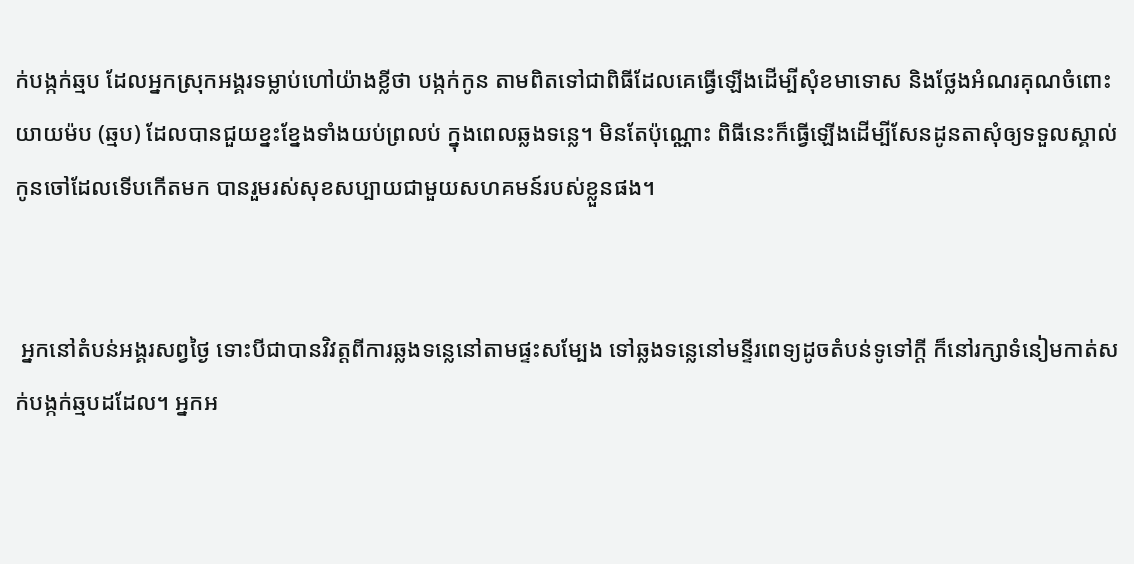ក់បង្កក់ឆ្មប ដែលអ្នកស្រុកអង្គរទម្លាប់ហៅយ៉ាងខ្លីថា បង្កក់កូន តាមពិតទៅជាពិធីដែលគេធ្វើឡើងដើម្បីសុំខមាទោស និងថ្លែងអំណរគុណចំពោះយាយម៉ប (ឆ្មប) ដែលបានជួយខ្នះខ្នែងទាំងយប់ព្រលប់ ក្នុងពេលឆ្លងទន្លេ។ មិនតែប៉ុណ្ណោះ ពិធីនេះក៏ធ្វើឡើងដើម្បីសែនដូនតាសុំឲ្យទទួលស្គាល់កូនចៅដែលទើបកើតមក បានរួមរស់សុខសប្បាយជាមួយសហគមន៍របស់ខ្លួនផង។


 អ្នកនៅតំបន់អង្គរសព្វថ្ងៃ ទោះបីជាបានវិវត្តពីការឆ្លងទន្លេនៅតាមផ្ទះសម្បែង ទៅឆ្លងទន្លេនៅមន្ទីរពេទ្យដូចតំបន់ទូទៅក្តី ក៏នៅរក្សាទំនៀមកាត់សក់បង្កក់ឆ្មបដដែល។ អ្នកអ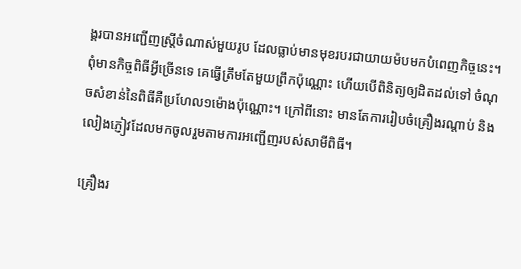ង្គរបានអញ្ជើញស្ត្រីចំណាស់មួយរូប ដែលធ្លាប់មានមុខរបរជាយាយម៉បមកបំពេញកិច្ចនេះ។ ពុំមានកិច្ចពិធីអ្វីច្រើនទេ គេធ្វើត្រឹមតែមួយព្រឹកប៉ុណ្ណោះ ហើយបើពិនិត្យឲ្យដិតដល់ទៅ ចំណុចសំខាន់នៃពិធីគឺប្រហែល១ម៉ោងប៉ុណ្ណោះ។ ក្រៅពីនោះ មានតែការរៀបចំគ្រឿងរណ្តាប់ និងលៀងភ្ញៀវដែលមកចូលរួមតាមការអញ្ជើញរបស់សាមីពិធី។

គ្រឿងរ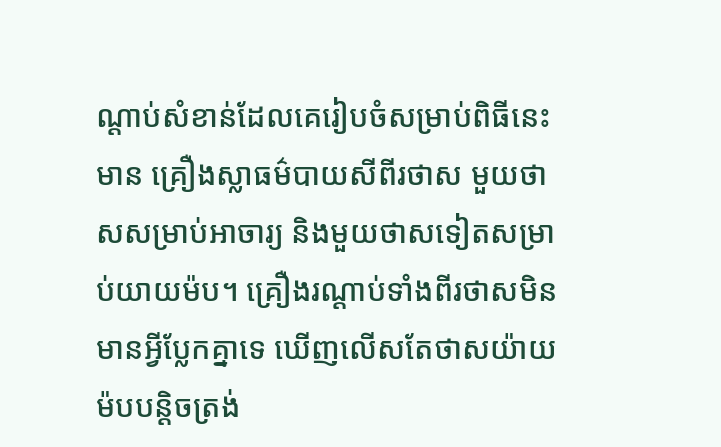ណ្តាប់សំខាន់ដែលគេរៀបចំសម្រាប់ពិធីនេះមាន គ្រឿងស្លាធម៌បាយសីពីរថាស មួយថាសសម្រាប់អាចារ្យ និងមួយថាសទៀតសម្រាប់យាយម៉ប។ គ្រឿងរណ្តាប់ទាំងពីរថាសមិនមានអ្វីប្លែកគ្នាទេ ឃើញលើសតែថាសយ៉ាយម៉បបន្តិចត្រង់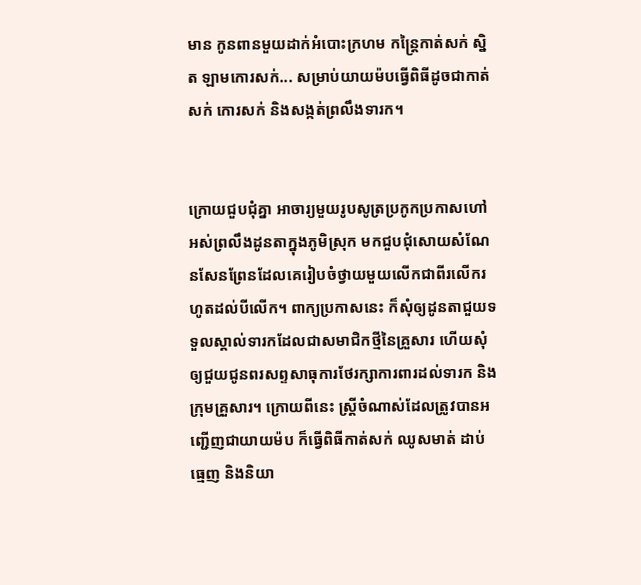មាន កូនពានមួយដាក់អំបោះក្រហម កន្ត្រៃកាត់សក់ ស្និត ឡាមកោរសក់... សម្រាប់យាយម៉បធ្វើពិធីដូចជាកាត់សក់ កោរសក់ និងសង្កត់ព្រលឹងទារក។


ក្រោយជួបជុំគ្នា អាចារ្យមួយរូបសូត្រប្រកូកប្រកាសហៅអស់ព្រលឹងដូនតាក្នុងភូមិស្រុក មកជួបជុំសោយសំណែនសែនព្រែនដែលគេរៀបចំថ្វាយមួយលើកជាពីរលើករហូតដល់បីលើក។ ពាក្យប្រកាសនេះ ក៏សុំឲ្យដូនតាជួយទទួលស្គាល់ទារកដែលជាសមាជិកថ្មីនៃគ្រួសារ ហើយសុំឲ្យជួយជូនពរសព្ទសាធុការថែរក្សាការពារដល់ទារក និងក្រុមគ្រួសារ។ ក្រោយពីនេះ ស្ត្រីចំណាស់ដែលត្រូវបានអញ្ជើញជាយាយម៉ប ក៏ធ្វើពិធីកាត់សក់ ឈូសមាត់ ដាប់ធ្មេញ និងនិយា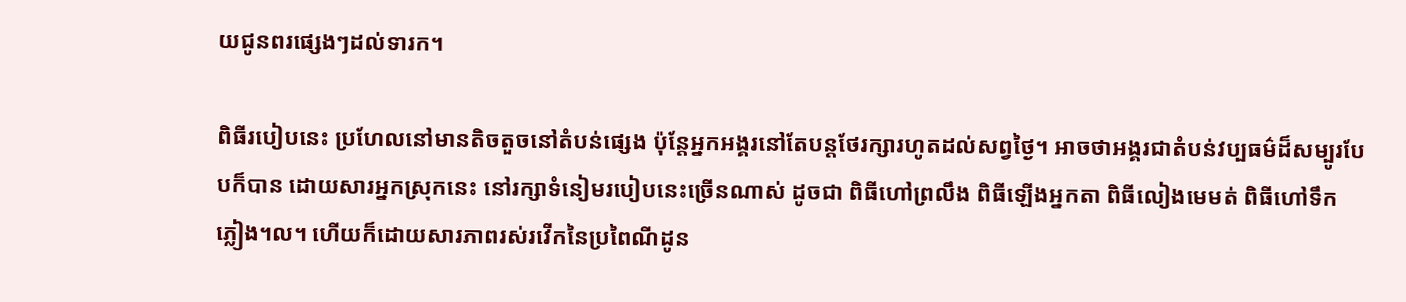យជូនពរផ្សេងៗដល់ទារក។

ពិធីរបៀបនេះ ប្រហែលនៅមានតិចតួចនៅតំបន់ផ្សេង ប៉ុន្តែអ្នកអង្គរនៅតែបន្តថែរក្សារហូតដល់សព្វថ្ងៃ។ អាចថាអង្គរជាតំបន់វប្បធម៌ដ៏សម្បូរបែបក៏បាន ដោយសារអ្នកស្រុកនេះ នៅរក្សាទំនៀមរបៀបនេះច្រើនណាស់ ដូចជា ពិធីហៅព្រលឹង ពិធីឡើងអ្នកតា ពិធីលៀងមេមត់ ពិធីហៅទឹកភ្លៀង។ល។ ហើយក៏ដោយសារភាពរស់រវើកនៃប្រពៃណីដូន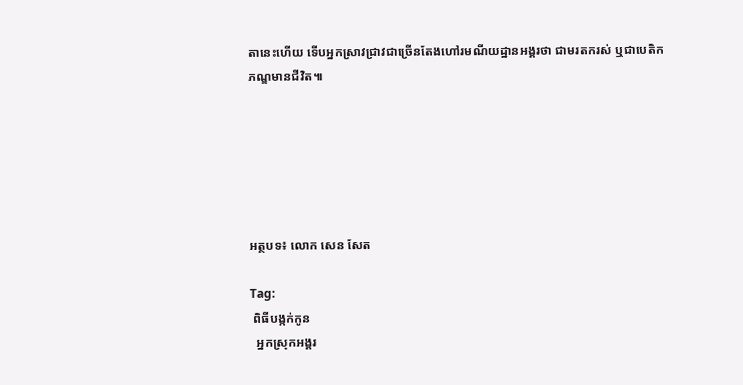តានេះហើយ ទើបអ្នកស្រាវជ្រាវជាច្រើនតែងហៅរមណីយដ្ឋានអង្គរថា ជាមរតករស់ ឬជាបេតិកភណ្ឌមានជីវិត៕






អត្ថបទ៖ លោក សេន សែត

Tag:
 ពិធីបង្កក់កូន
  អ្នកស្រុកអង្គរ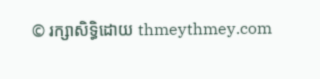© រក្សាសិទ្ធិដោយ thmeythmey.com